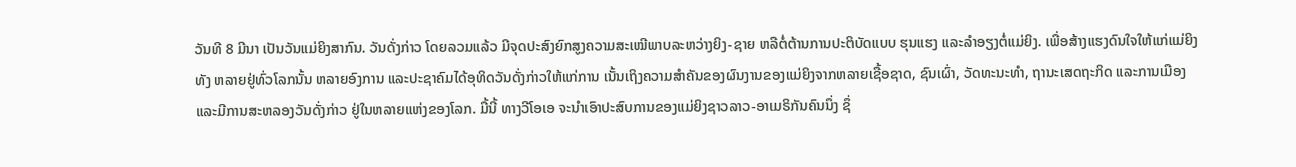ວັນທີ 8 ມີນາ ເປັນວັນແມ່ຍິງສາກົນ. ວັນດັ່ງກ່າວ ໂດຍລວມແລ້ວ ມີຈຸດປະສົງຍົກສູງຄວາມສະເໝີພາບລະຫວ່າງຍິງ-ຊາຍ ຫລືຕໍ່ຕ້ານການປະຕິບັດແບບ ຮຸນແຮງ ແລະລຳອຽງຕໍ່ແມ່ຍິງ. ເພື່ອສ້າງແຮງດົນໃຈໃຫ້ແກ່ແມ່ຍິງທັງ ຫລາຍຢູ່ທົ່ວໂລກນັ້ນ ຫລາຍອົງການ ແລະປະຊາຄົມໄດ້ອຸທິດວັນດັ່ງກ່າວໃຫ້ແກ່ການ ເນັ້ນເຖິງຄວາມສຳຄັນຂອງຜົນງານຂອງແມ່ຍິງຈາກຫລາຍເຊື້ອຊາດ, ຊົນເຜົ່າ, ວັດທະນະທຳ, ຖານະເສດຖະກິດ ແລະການເມືອງ ແລະມີການສະຫລອງວັນດັ່ງກ່າວ ຢູ່ໃນຫລາຍແຫ່ງຂອງໂລກ. ມື້ນີ້ ທາງວີໂອເອ ຈະນຳເອົາປະສົບການຂອງແມ່ຍິງຊາວລາວ-ອາເມຣິກັນຄົນນຶ່ງ ຊຶ່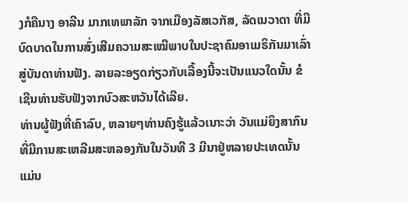ງກໍຄືນາງ ອາລີນ ມາກເທພາລັກ ຈາກເມືອງລັສເວກັສ, ລັດເນວາດາ ທີ່ມີບົດບາດໃນການສົ່ງເສີມຄວາມສະເໝີພາບໃນປະຊາຄົມອາເມຣິກັນມາເລົ່າສູ່ບັນດາທ່ານຟັງ. ລາຍລະອຽດກ່ຽວກັບເລື້ອງນີ້ຈະເປັນແນວໃດນັ້ນ ຂໍເຊີນທ່ານຮັບຟັງຈາກບົວສະຫວັນໄດ້ເລີຍ.
ທ່ານຜູ້ຟັງທີ່ເຄົາລົບ, ຫລາຍໆທ່ານຄົງຮູ້ແລ້ວເນາະວ່າ ວັນແມ່ຍິງສາກົນທີ່ມີການສະເຫລີມສະຫລອງກັນໃນວັນທີ 3 ມີນາຢູ່ຫລາຍປະເທດນັ້ນ ແມ່ນ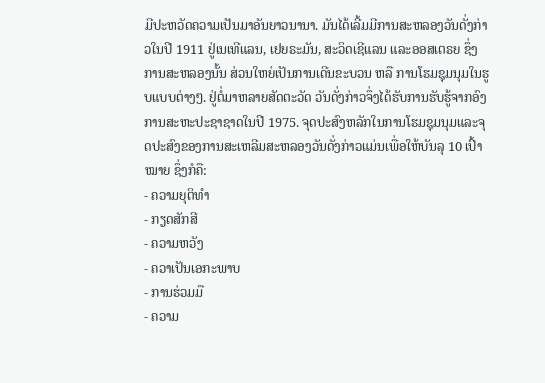ມີປະຫວັດຄວາມເປັນມາອັນຍາວນານາ. ມັນໄດ້ເລີ້ມມີການສະຫລອງວັນດັ່ງກ່າວໃນປີ 1911 ຢູ່ເນເທີແລນ, ເຢຍຣະມັນ, ສະວິດເຊີແລນ ແລະອອສເຕຣຍ ຊຶ່ງການສະຫລອງນັ້ນ ສ່ວນໃຫຍ່ເປັນການເດີນຂະບວນ ຫລື ການໂຮມຊຸມນຸມໃນຮູບແບບຕ່າງໆ. ຢູ່ຕໍ່ມາຫລາຍສັດຕະວັດ ວັນດັ່ງກ່າວຈຶ່ງໄດ້ຮັບການຮັບຮູ້ຈາກອົງການສະຫະປະຊາຊາດໃນປີ 1975. ຈຸດປະສົງຫລັກໃນການໂຮມຊຸມນຸມແລະຈຸດປະສົງຂອງການສະເຫລີມສະຫລອງວັນດັ່ງກ່າວແມ່ນເພື່ອໃຫ້ບັນລຸ 10 ເປົ້າໝາຍ ຊຶ່ງກໍຄື:
- ຄວາມຍຸຕິທຳ
- ກຽດສັກສີ
- ຄວາມຫວັງ
- ຄວາເປັນເອກະພາບ
- ການຮ່ວມມື
- ຄວາມ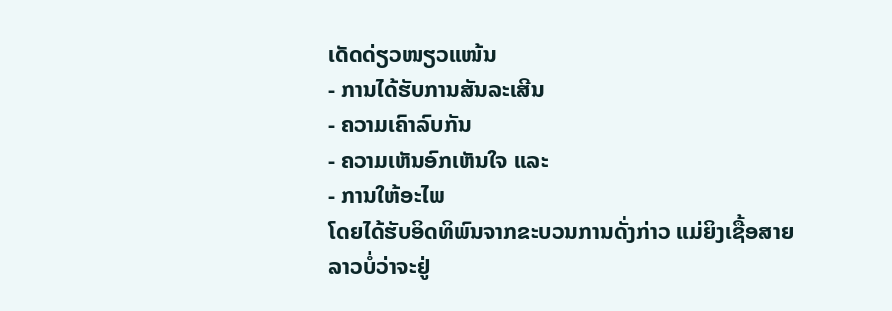ເດັດດ່ຽວໜຽວແໜ້ນ
- ການໄດ້ຮັບການສັນລະເສີນ
- ຄວາມເຄົາລົບກັນ
- ຄວາມເຫັນອົກເຫັນໃຈ ແລະ
- ການໃຫ້ອະໄພ
ໂດຍໄດ້ຮັບອິດທິພົນຈາກຂະບວນການດັ່ງກ່າວ ແມ່ຍິງເຊື້ອສາຍລາວບໍ່ວ່າຈະຢູ່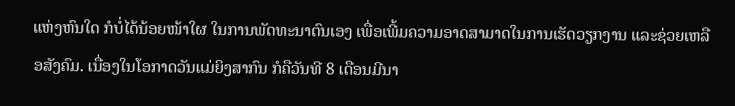ແຫ່ງຫົນໃດ ກໍບໍ່ໄດ້ນ້ອຍໜ້າໃຜ ໃນການພັດທະນາຕົນເອງ ເພື່ອເພີ້ມຄວາມອາດສາມາດໃນການເຮັດວຽກງານ ແລະຊ່ວຍເຫລືອສັງຄົມ. ເນື່ອງໃນໂອກາດວັນແມ່ຍິງສາກົນ ກໍຄືວັນທີ 8 ເດືອນມີນາ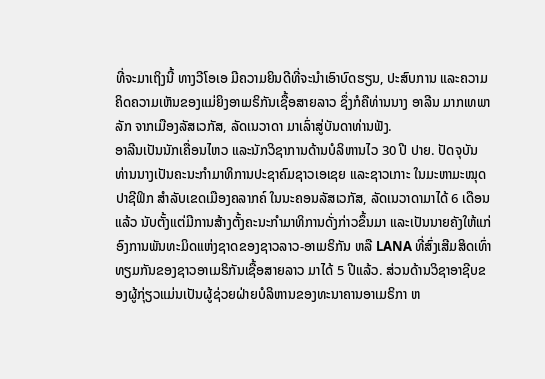ທີ່ຈະມາເຖິງນີ້ ທາງວີໂອເອ ມີຄວາມຍິນດີທີ່ຈະນຳເອົາບົດຮຽນ, ປະສົບການ ແລະຄວາມຄິດຄວາມເຫັນຂອງແມ່ຍິງອາເມຣິກັນເຊື້ອສາຍລາວ ຊຶ່ງກໍຄືທ່ານນາງ ອາລີນ ມາກເທພາລັກ ຈາກເມືອງລັສເວກັສ, ລັດເນວາດາ ມາເລົ່າສູ່ບັນດາທ່ານຟັງ.
ອາລີນເປັນນັກເຄື່ອນໄຫວ ແລະນັກວິຊາການດ້ານບໍລິຫານໄວ 30 ປີ ປາຍ. ປັດຈຸບັນ ທ່ານນາງເປັນຄະນະກຳມາທິການປະຊາຄົມຊາວເອເຊຍ ແລະຊາວເກາະ ໃນມະຫາມະໝຸດປາຊີຟິກ ສຳລັບເຂດເມືອງຄລາກຄ໌ ໃນນະຄອນລັສເວກັສ, ລັດເນວາດາມາໄດ້ 6 ເດືອນແລ້ວ ນັບຕັ້ງແຕ່ມີການສ້າງຕັ້ງຄະນະກຳມາທິການດັ່ງກ່າວຂຶ້ນມາ ແລະເປັນນາຍຄັງໃຫ້ແກ່ອົງການພັນທະມິດແຫ່ງຊາດຂອງຊາວລາວ-ອາເມຣິກັນ ຫລື LANA ທີ່ສົ່ງເສີມສິດເທົ່າທຽມກັນຂອງຊາວອາເມຣິກັນເຊື້ອສາຍລາວ ມາໄດ້ 5 ປີແລ້ວ. ສ່ວນດ້ານວິຊາອາຊີບຂອງຜູ້ກຸ່ຽວແມ່ນເປັນຜູ້ຊ່ວຍຝ່າຍບໍລິຫານຂອງທະນາຄານອາເມຣິກາ ຫ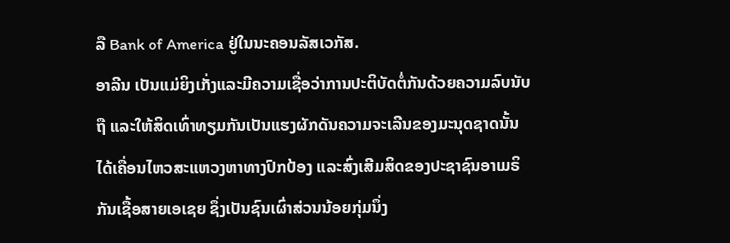ລື Bank of America ຢູ່ໃນນະຄອນລັສເວກັສ.
ອາລີນ ເປັນແມ່ຍິງເກັ່ງແລະມີຄວາມເຊື່ອວ່າການປະຕິບັດຕໍ່ກັນດ້ວຍຄວາມລົບນັບຖື ແລະໃຫ້ສິດເທົ່າທຽມກັນເປັນແຮງຜັກດັນຄວາມຈະເລີນຂອງມະນຸດຊາດນັ້ນ ໄດ້ເຄື່ອນໄຫວສະແຫວງຫາທາງປົກປ້ອງ ແລະສົ່ງເສີມສິດຂອງປະຊາຊົນອາເມຣິກັນເຊື້ອສາຍເອເຊຍ ຊຶ່ງເປັນຊົນເຜົ່າສ່ວນນ້ອຍກຸ່ມນຶ່ງ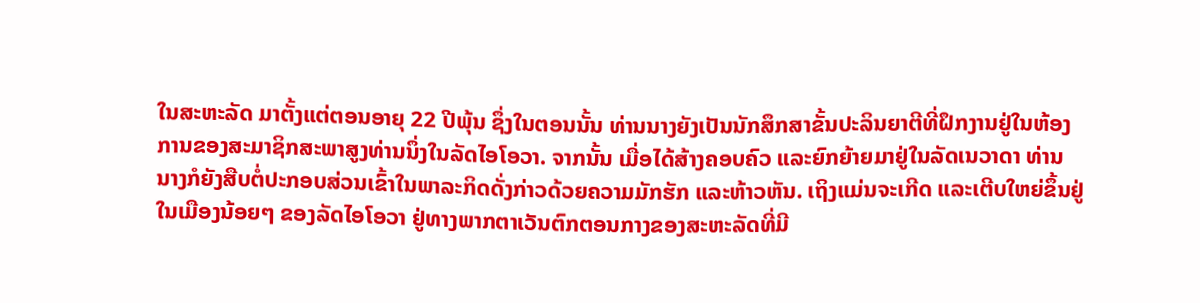ໃນສະຫະລັດ ມາຕັ້ງແຕ່ຕອນອາຍຸ 22 ປີພຸ້ນ ຊຶ່ງໃນຕອນນັ້ນ ທ່ານນາງຍັງເປັນນັກສຶກສາຂັ້ນປະລິນຍາຕີທີ່ຝຶກງານຢູ່ໃນຫ້ອງການຂອງສະມາຊິກສະພາສູງທ່ານນຶ່ງໃນລັດໄອໂອວາ. ຈາກນັ້ນ ເມື່ອໄດ້ສ້າງຄອບຄົວ ແລະຍົກຍ້າຍມາຢູ່ໃນລັດເນວາດາ ທ່ານນາງກໍຍັງສືບຕໍ່ປະກອບສ່ວນເຂົ້າໃນພາລະກິດດັ່ງກ່າວດ້ວຍຄວາມມັກຮັກ ແລະຫ້າວຫັນ. ເຖິງແມ່ນຈະເກີດ ແລະເຕີບໃຫຍ່ຂຶ້ນຢູ່ໃນເມືອງນ້ອຍໆ ຂອງລັດໄອໂອວາ ຢູ່ທາງພາກຕາເວັນຕົກຕອນກາງຂອງສະຫະລັດທີ່ມີ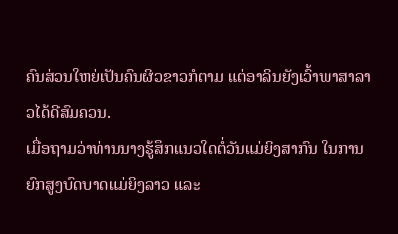ຄົນສ່ວນໃຫຍ່ເປັນຄົນຜິວຂາວກໍຕາມ ແຕ່ອາລິນຍັງເວົ້າພາສາລາວໄດ້ດີສົມຄວນ.
ເມື່ອຖາມວ່າທ່ານນາງຮູ້ສຶກແນວໃດຕໍ່ວັນແມ່ຍິງສາກົນ ໃນການຍົກສູງບົດບາດແມ່ຍິງລາວ ແລະ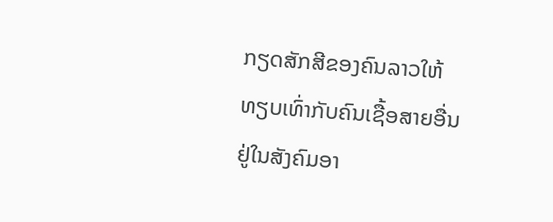ກຽດສັກສີຂອງຄົນລາວໃຫ້ທຽບເທົ່າກັບຄົນເຊື້ອສາຍອື່ນຢູ່ໃນສັງຄົມອາ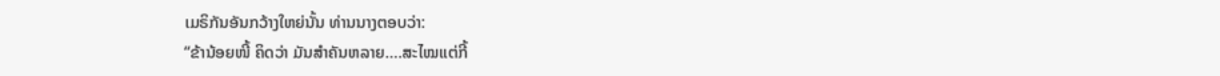ເມຣິກັນອັນກວ້າງໃຫຍ່ນັ້ນ ທ່ານນາງຕອບວ່າ:
“ຂ້ານ້ອຍໜີ້ ຄິດວ່າ ມັນສຳຄັນຫລາຍ….ສະໄໝແຕ່ກີ້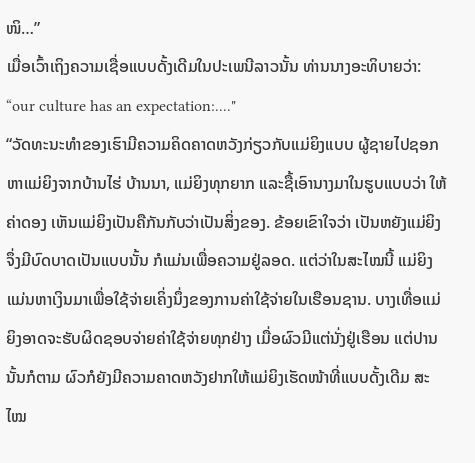ໜິ…”
ເມື່ອເວົ້າເຖິງຄວາມເຊື່ອແບບດັ້ງເດີມໃນປະເພນີລາວນັ້ນ ທ່ານນາງອະທິບາຍວ່າ:
“our culture has an expectation:...."
“ວັດທະນະທຳຂອງເຮົາມີຄວາມຄິດຄາດຫວັງກ່ຽວກັບແມ່ຍິງແບບ ຜູ້ຊາຍໄປຊອກຫາແມ່ຍິງຈາກບ້ານໄຮ່ ບ້ານນາ, ແມ່ຍິງທຸກຍາກ ແລະຊື້ເອົານາງມາໃນຮູບແບບວ່າ ໃຫ້ຄ່າດອງ ເຫັນແມ່ຍິງເປັນຄືກັນກັບວ່າເປັນສິ່ງຂອງ. ຂ້ອຍເຂົາໃຈວ່າ ເປັນຫຍັງແມ່ຍິງຈຶ່ງມີບົດບາດເປັນແບບນັ້ນ ກໍແມ່ນເພື່ອຄວາມຢູ່ລອດ. ແຕ່ວ່າໃນສະໄໝນີ້ ແມ່ຍິງແມ່ນຫາເງິນມາເພື່ອໃຊ້ຈ່າຍເຄິ່ງນຶ່ງຂອງການຄ່າໃຊ້ຈ່າຍໃນເຮືອນຊານ. ບາງເທື່ອແມ່ຍິງອາດຈະຮັບຜິດຊອບຈ່າຍຄ່າໃຊ້ຈ່າຍທຸກຢ່າງ ເມື່ອຜົວມີແຕ່ນັ່ງຢູ່ເຮືອນ ແຕ່ປານນັ້ນກໍຕາມ ຜົວກໍຍັງມີຄວາມຄາດຫວັງຢາກໃຫ້ແມ່ຍິງເຮັດໜ້າທີ່ແບບດັ້ງເດີມ ສະໄໝ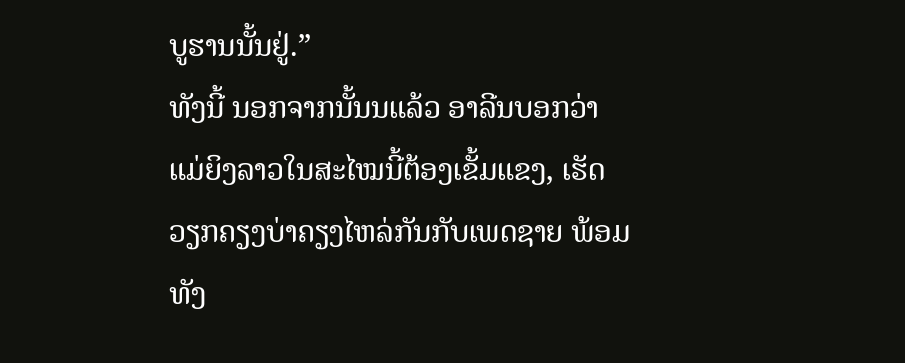ບູຮານນັ້ນຢູ່.”
ທັງນີ້ ນອກຈາກນັ້ນນແລ້ວ ອາລີນບອກວ່າ ແມ່ຍິງລາວໃນສະໄໝນີ້ຕ້ອງເຂັ້ມແຂງ, ເຮັດວຽກຄຽງບ່າຄຽງໄຫລ່ກັນກັບເພດຊາຍ ພ້ອມທັງ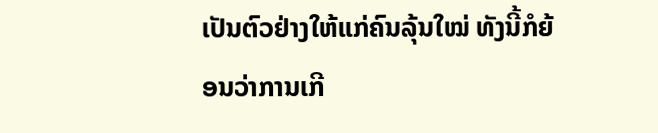ເປັນຕົວຢ່າງໃຫ້ແກ່ຄົນລຸ້ນໃໝ່ ທັງນີ້ກໍຍ້ອນວ່າການເກີ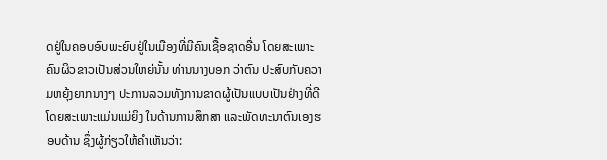ດຢູ່ໃນຄອບອົບພະຍົບຢູ່ໃນເມືອງທີ່ມີຄົນເຊື້ອຊາດອື່ນ ໂດຍສະເພາະຄົນຜິວຂາວເປັນສ່ວນໃຫຍ່ນັ້ນ ທ່ານນາງບອກ ວ່າຕົນ ປະສົບກັບຄວາມຫຍຸ້ງຍາກນາງໆ ປະການລວມທັງການຂາດຜູ້ເປັນແບບເປັນຢ່າງທີ່ດີ ໂດຍສະເພາະແມ່ນແມ່ຍິງ ໃນດ້ານການສຶກສາ ແລະພັດທະນາຕົນເອງຮອບດ້ານ ຊຶ່ງຜູ້ກ່ຽວໃຫ້ຄຳເຫັນວ່າ: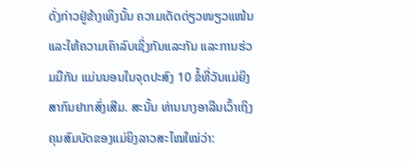ດັ່ງກ່າວຢູ່ຂ້າງເທິງນັ້ນ ຄວາມເດັດດ່ຽວໜຽວແໜ້ນ ແລະໃຫ້ຄວາມເຄົາລົບເຊິ່ງກັນແລະກັນ ແລະການຮ່ວມມືກັນ ແມ່ນນອນໃນຈຸດປະສົງ 10 ຂໍ້ທີ່ວັນແມ່ຍິງສາກົນຢາກສົ່ງເສີມ. ສະນັ້ນ ທ່ານນາງອາລີນເວົ້າເຖິງຄຸນສົມບັດຂອງແມ່ຍິງລາວສະໄໝໃໝ່ວ່າ: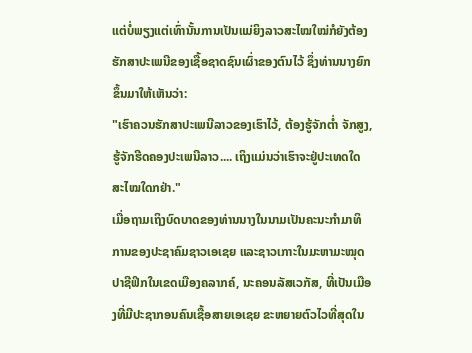ແຕ່ບໍ່ພຽງແຕ່ເທົ່ານັ້ນການເປັນແມ່ຍິງລາວສະໄໝໃໝ່ກໍຍັງຕ້ອງຮັກສາປະເພນີຂອງເຊື້ອຊາດຊົນເຜົ່າຂອງຕົນໄວ້ ຊຶ່ງທ່ານນາງຍົກຂຶ້ນມາໃຫ້ເຫັນວ່າ:
"ເຮົາຄວນຮັກສາປະເພນີລາວຂອງເຮົາໄວ້, ຕ້ອງຮູ້ຈັກຕ່ຳ ຈັກສູງ, ຮູ້ຈັກຮີດຄອງປະເພນີລາວ.... ເຖິງແມ່ນວ່າເຮົາຈະຢູ່ປະເທດໃດ ສະໄໝໃດກຢ່າ."
ເມື່ອຖາມເຖິງບົດບາດຂອງທ່ານນາງໃນນາມເປັນຄະນະກຳມາທິການຂອງປະຊາຄົມຊາວເອເຊຍ ແລະຊາວເກາະໃນມະຫາມະໝຸດປາຊີຟິກໃນເຂດເມືອງຄລາກຄ໌, ນະຄອນລັສເວກັສ, ທີ່ເປັນເມືອງທີ່ມີປະຊາກອນຄົນເຊື້ອສາຍເອເຊຍ ຂະຫຍາຍຕົວໄວທີ່ສຸດໃນ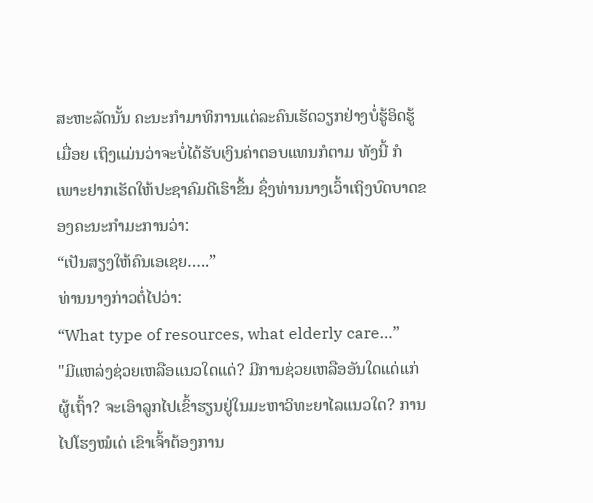ສະຫະລັດນັ້ນ ຄະນະກຳມາທິການແຕ່ລະຄົນເຮັດວຽກຢ່າງບໍ່ຮູ້ອິດຮູ້ເມື່ອຍ ເຖິງແມ່ນວ່າຈະບໍ່ໄດ້ຮັບເງິນຄ່າຕອບແທນກໍຕາມ ທັງນີ້ ກໍເພາະຢາກເຮັດໃຫ້ປະຊາຄົມດີເຮົາຂຶ້ນ ຊຶ່ງທ່ານນາງເວົ້າເຖິງບົດບາດຂອງຄະນະກຳມະການວ່າ:
“ເປັນສຽງໃຫ້ຄົນເອເຊຍ…..”
ທ່ານນາງກ່າວຕໍ່ໄປວ່າ:
“What type of resources, what elderly care…”
"ມີແຫລ່ງຊ່ວຍເຫລືອແນວໃດແດ່? ມີການຊ່ວຍເຫລືອອັນໃດແດ່ແກ່ຜູ້ເຖົ້າ? ຈະເອົາລູກໄປເຂົ້າຮຽນຢູ່ໃນມະຫາວິທະຍາໄລແນວໃດ? ການໄປໂຮງໝໍເດ່ ເຂົາເຈົ້າຕ້ອງການ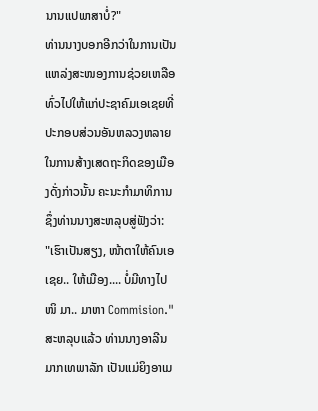ນານແປພາສາບໍ່?"
ທ່ານນາງບອກອີກວ່າໃນການເປັນແຫລ່ງສະໜອງການຊ່ວຍເຫລືອທົ່ວໄປໃຫ້ແກ່ປະຊາຄົມເອເຊຍທີ່ປະກອບສ່ວນອັນຫລວງຫລາຍໃນການສ້າງເສດຖະກິດຂອງເມືອງດັ່ງກ່າວນັ້ນ ຄະນະກຳມາທິການຊຶ່ງທ່ານນາງສະຫລຸບສູ່ຟັງວ່າ:
"ເຮົາເປັນສຽງ, ໜ້າຕາໃຫ້ຄົນເອເຊຍ.. ໃຫ້ເມືອງ.... ບໍ່ມີທາງໄປໜິ ມາ.. ມາຫາ Commision."
ສະຫລຸບແລ້ວ ທ່ານນາງອາລີນ ມາກເທພາລັກ ເປັນແມ່ຍິງອາເມ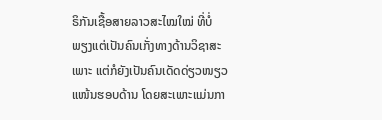ຣິກັນເຊື້ອສາຍລາວສະໄໝໃໝ່ ທີ່ບໍ່ພຽງແຕ່ເປັນຄົນເກັ່ງທາງດ້ານວິຊາສະເພາະ ແຕ່ກໍຍັງເປັນຄົນເດັດດ່ຽວໜຽວແໜ້ນຮອບດ້ານ ໂດຍສະເພາະແມ່ນກາ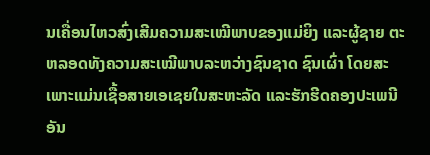ນເຄື່ອນໄຫວສົ່ງເສີມຄວາມສະເໝີພາບຂອງແມ່ຍິງ ແລະຜູ້ຊາຍ ຕະຫລອດທັງຄວາມສະເໝີພາບລະຫວ່າງຊົນຊາດ ຊົນເຜົ່າ ໂດຍສະເພາະແມ່ນເຊື້ອສາຍເອເຊຍໃນສະຫະລັດ ແລະຮັກຮີດຄອງປະເພນີອັນ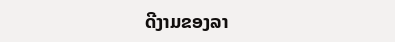ດີງາມຂອງລາ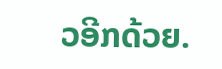ວອີກດ້ວຍ.